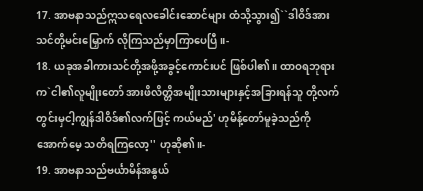17. အာဗနာသည်ဣသရေလခေါင်းဆောင်များ ထံသို့သွား၍``ဒါဝိဒ်အားသင်တို့မင်းမြှောက် လိုကြသည်မှာကြာပေပြီ။-
18. ယခုအခါကားသင်တို့အဖို့အခွင့်ကောင်းပင် ဖြစ်ပါ၏။ ထာဝရဘုရားက`ငါ၏လူမျိုးတော် အားဖိလိတ္တိအမျိုးသားများနှင့်အခြားရန်သူ တို့လက်တွင်းမှငါ့ကျွန်ဒါဝိဒ်၏လက်ဖြင့် ကယ်မည်' ဟုမိန့်တော်မူခဲ့သည်ကိုအောက်မေ့ သတိရကြလော့'' ဟုဆို၏။-
19. အာဗနာသည်ဗင်္ယာမိန်အနွယ်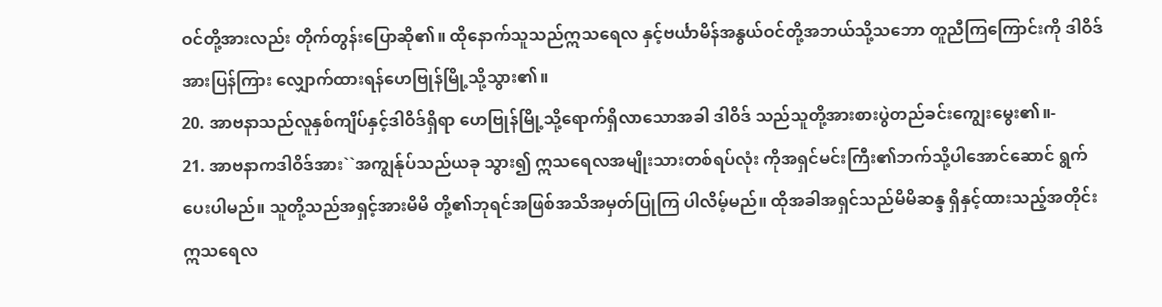ဝင်တို့အားလည်း တိုက်တွန်းပြောဆို၏။ ထိုနောက်သူသည်ဣသရေလ နှင့်ဗင်္ယာမိန်အနွယ်ဝင်တို့အဘယ်သို့သဘော တူညီကြကြောင်းကို ဒါဝိဒ်အားပြန်ကြား လျှောက်ထားရန်ဟေဗြုန်မြို့သို့သွား၏။
20. အာဗနာသည်လူနှစ်ကျိပ်နှင့်ဒါဝိဒ်ရှိရာ ဟေဗြုန်မြို့သို့ရောက်ရှိလာသောအခါ ဒါဝိဒ် သည်သူတို့အားစားပွဲတည်ခင်းကျွေးမွေး၏။-
21. အာဗနာကဒါဝိဒ်အား``အကျွန်ုပ်သည်ယခု သွား၍ ဣသရေလအမျိုးသားတစ်ရပ်လုံး ကိုအရှင်မင်းကြီး၏ဘက်သို့ပါအောင်ဆောင် ရွက်ပေးပါမည်။ သူတို့သည်အရှင့်အားမိမိ တို့၏ဘုရင်အဖြစ်အသိအမှတ်ပြုကြ ပါလိမ့်မည်။ ထိုအခါအရှင်သည်မိမိဆန္ဒ ရှိနှင့်ထားသည့်အတိုင်းဣသရေလ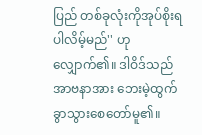ပြည် တစ်ခုလုံးကိုအုပ်စိုးရပါလိမ့်မည်'' ဟု လျှောက်၏။ ဒါဝိဒ်သည်အာဗနာအား ဘေးမဲ့ထွက်ခွာသွားစေတော်မူ၏။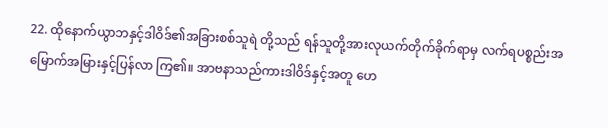22. ထိုနောက်ယွာဘနှင့်ဒါဝိဒ်၏အခြားစစ်သူရဲ တို့သည် ရန်သူတို့အားလုယက်တိုက်ခိုက်ရာမှ လက်ရပစ္စည်းအမြောက်အမြားနှင့်ပြန်လာ ကြ၏။ အာဗနာသည်ကားဒါဝိဒ်နှင့်အတူ ဟေ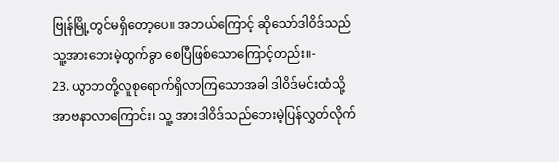ဗြုန်မြို့တွင်မရှိတော့ပေ။ အဘယ်ကြောင့် ဆိုသော်ဒါဝိဒ်သည်သူ့အားဘေးမဲ့ထွက်ခွာ စေပြီဖြစ်သောကြောင့်တည်း။-
23. ယွာဘတို့လူစုရောက်ရှိလာကြသောအခါ ဒါဝိဒ်မင်းထံသို့အာဗနာလာကြောင်း၊ သူ့ အားဒါဝိဒ်သည်ဘေးမဲ့ပြန်လွှတ်လိုက်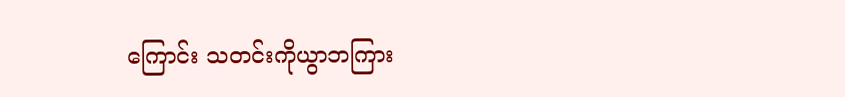ကြောင်း သတင်းကိုယွာဘကြား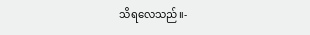သိရလေသည်။-